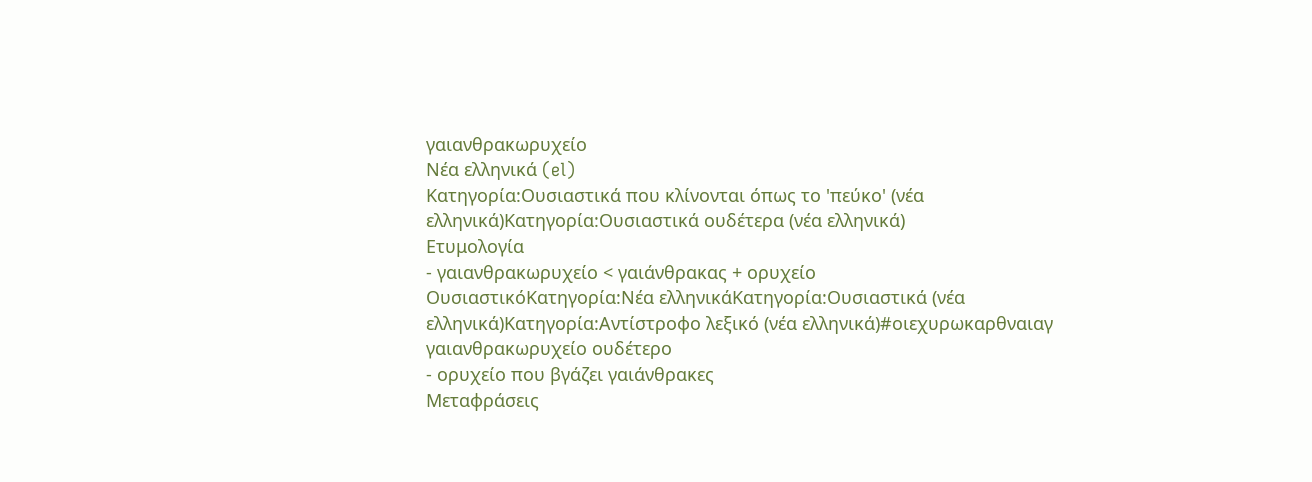γαιανθρακωρυχείο
Νέα ελληνικά (el)
Κατηγορία:Ουσιαστικά που κλίνονται όπως το 'πεύκο' (νέα ελληνικά)Κατηγορία:Ουσιαστικά ουδέτερα (νέα ελληνικά)
Ετυμολογία
- γαιανθρακωρυχείο < γαιάνθρακας + ορυχείο
ΟυσιαστικόΚατηγορία:Νέα ελληνικάΚατηγορία:Ουσιαστικά (νέα ελληνικά)Κατηγορία:Αντίστροφο λεξικό (νέα ελληνικά)#οιεχυρωκαρθναιαγ
γαιανθρακωρυχείο ουδέτερο
- ορυχείο που βγάζει γαιάνθρακες
Μεταφράσεις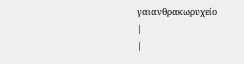γαιανθρακωρυχείο
|
|